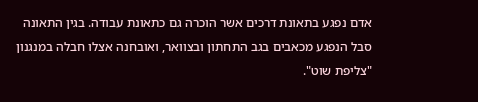אדם נפגע בתאונת דרכים אשר הוכרה גם כתאונת עבודה. בגין התאונה סבל הנפגע מכאבים בגב התחתון ובצוואר, ואובחנה אצלו חבלה במנגנון "צליפת שוט".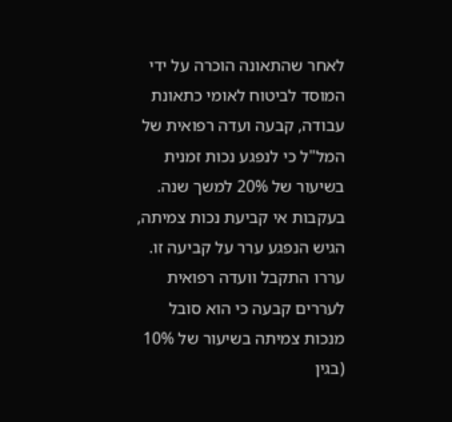לאחר שהתאונה הוכרה על ידי המוסד לביטוח לאומי כתאונת עבודה, קבעה ועדה רפואית של המל"ל כי לנפגע נכות זמנית בשיעור של 20% למשך שנה. בעקבות אי קביעת נכות צמיתה, הגיש הנפגע ערר על קביעה זו. עררו התקבל וועדה רפואית לעררים קבעה כי הוא סובל מנכות צמיתה בשיעור של 10% (בגין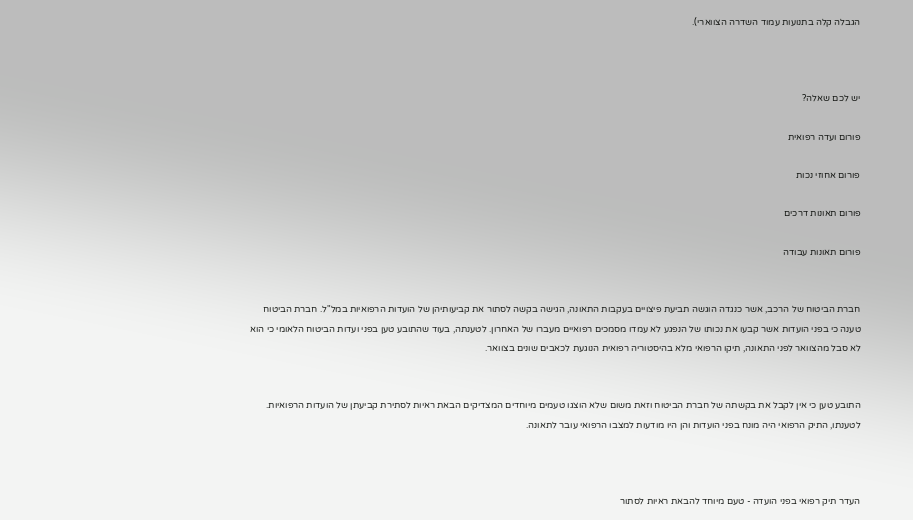הגבלה קלה בתנועות עמוד השדרה הצווארי).



יש לכם שאלה?

פורום ועדה רפואית

פורום אחוזי נכות

פורום תאונות דרכים

פורום תאונות עבודה


חברת הביטוח של הרכב, אשר כנגדה הוגשה תביעת פיצויים בעקבות התאונה, הגישה בקשה לסתור את קביעותיהן של הועדות הרפואיות במל"ל. חברת הביטוח טענה כי בפני הועדות אשר קבעו את נכותו של הנפגע לא עמדו מסמכים רפואיים מעברו של האחרון. לטענתה, בעוד שהתובע טען בפני ועדות הביטוח הלאומי כי הוא לא סבל מהצוואר לפני התאונה, תיקו הרפואי מלא בהיסטוריה רפואית הנוגעת לכאבים שונים בצוואר.


התובע טען כי אין לקבל את בקשתה של חברת הביטוח וזאת משום שלא הוצגו טעמים מיוחדים המצדיקים הבאת ראיות לסתירת קביעתן של הועדות הרפואיות. לטענתו, התיק הרפואי היה מונח בפני הועדות והן היו מודעות למצבו הרפואי עובר לתאונה.



העדר תיק רפואי בפני הועדה - טעם מיוחד להבאת ראיות לסתור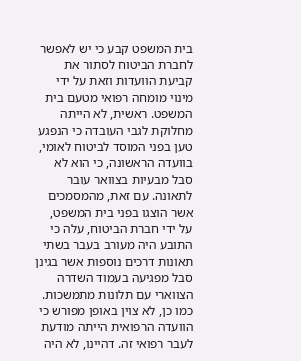בית המשפט קבע כי יש לאפשר לחברת הביטוח לסתור את קביעת הוועדות וזאת על ידי מינוי מומחה רפואי מטעם בית המשפט. ראשית, לא הייתה מחלוקת לגבי העובדה כי הנפגע טען בפני המוסד לביטוח לאומי, בוועדה הראשונה, כי הוא לא סבל מבעיות בצוואר עובר לתאונה. עם זאת, מהמסמכים אשר הוצגו בפני בית המשפט, על ידי חברת הביטוח, עלה כי התובע היה מעורב בעבר בשתי תאונות דרכים נוספות אשר בגינן סבל מפגיעה בעמוד השדרה הצווארי עם תלונות מתמשכות. כמו כן, לא צוין באופן מפורש כי הוועדה הרפואית הייתה מודעת לעבר רפואי זה. דהיינו, לא היה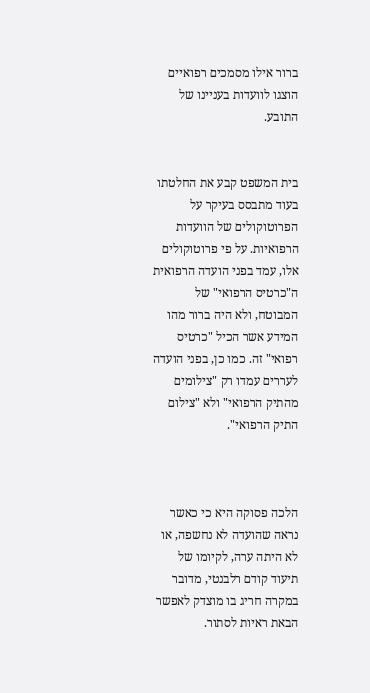ברור אילו מסמכים רפואיים הוצגו לוועדות בעניינו של התובע.


בית המשפט קבע את החלטתו בעוד מתבסס בעיקר על הפרוטוקולים של הוועדות הרפואיות. על פי פרוטוקולים אלו, עמד בפני הועדה הרפואית ה"כרטיס הרפואי" של המבוטח, ולא היה ברור מהו המידע אשר הכיל "כרטיס רפואי" זה. כמו כן, בפני הועדה לעררים עמדו רק "צילומים מהתיק הרפואי" ולא "צילום התיק הרפואי".



הלכה פסוקה היא כי כאשר נראה שהועדה לא נחשפה, או לא היתה ערה, לקיומו של תיעוד קודם רלבנטי, מדובר במקרה חריג בו מוצדק לאפשר הבאת ראיות לסתור.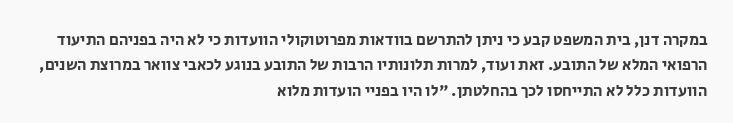במקרה דנן, בית המשפט קבע כי ניתן להתרשם בוודאות מפרוטוקולי הוועדות כי לא היה בפניהם התיעוד הרפואי המלא של התובע. זאת ועוד, למרות תלונותיו הרבות של התובע בנוגע לכאבי צוואר במרוצת השנים, הוועדות כלל לא התייחסו לכך בהחלטתן. "לו היו בפניי הועדות מלוא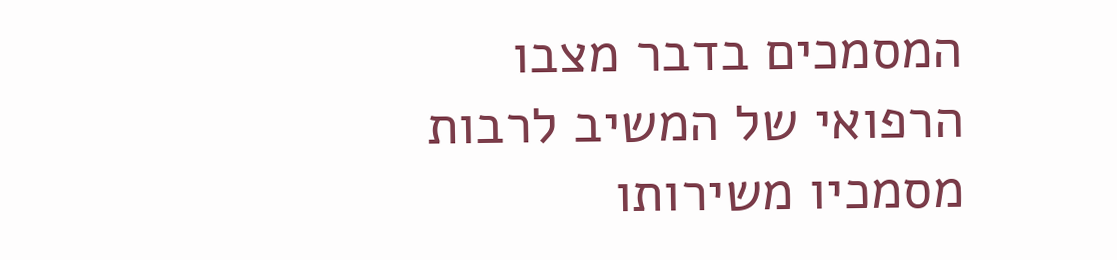המסמכים בדבר מצבו הרפואי של המשיב לרבות מסמכיו משירותו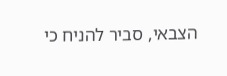הצבאי, סביר להניח כי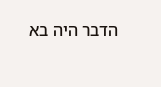הדבר היה בא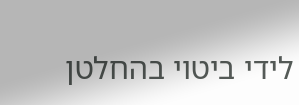לידי ביטוי בהחלטן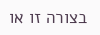בצורה זו או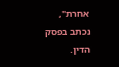אחרת", נכתב בפסק הדין.